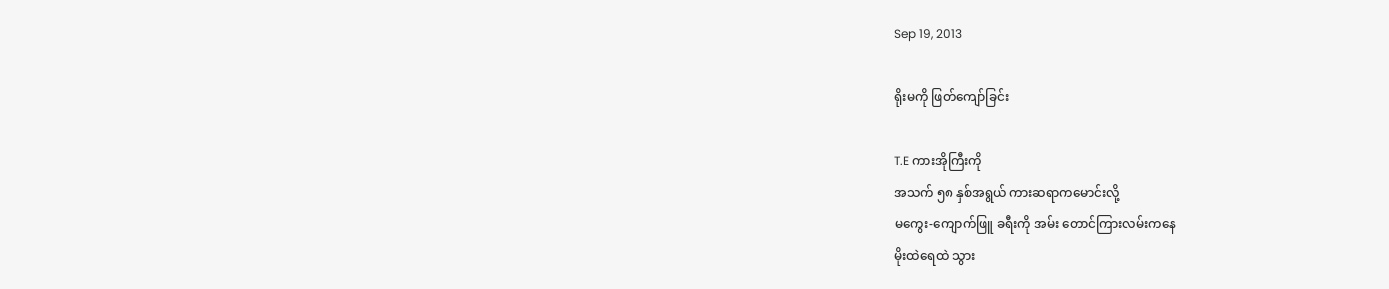Sep 19, 2013

ရိုးမကို ဖြတ်ကျော်ခြင်း

T.E ကားအိုကြီးကို
အသက် ၅၈ နှစ်အရွယ် ကားဆရာကမောင်းလို့
မကွေး-ကျောက်ဖြူ ခရီးကို အမ်း တောင်ကြားလမ်းကနေ
မိုးထဲရေထဲ သွား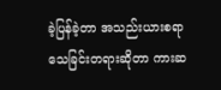ခဲ့ပြန်ခဲ့တာ အသည်းယားစရာ
သေခြင်းတရားဆိုတာ ကားဆ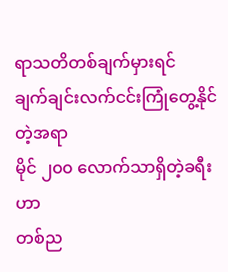ရာသတိတစ်ချက်မှားရင်
ချက်ချင်းလက်ငင်းကြုံတွေ့နိုင်တဲ့အရာ
မိုင် ၂၀၀ လောက်သာရှိတဲ့ခရီးဟာ
တစ်ည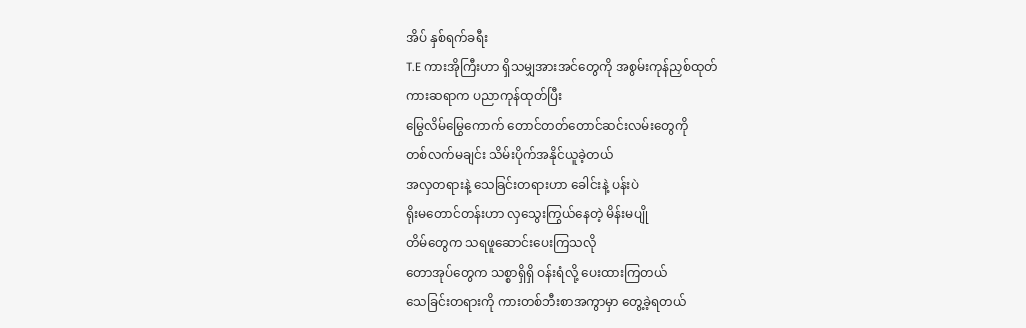အိပ် နှစ်ရက်ခရီး
T.E ကားအိုကြီးဟာ ရှိသမျှအားအင်တွေကို အစွမ်းကုန်ညှစ်ထုတ်
ကားဆရာက ပညာကုန်ထုတ်ပြီး
မြွေလိမ်မြွေကောက် တောင်တတ်တောင်ဆင်းလမ်းတွေကို
တစ်လက်မချင်း သိမ်းပိုက်အနိုင်ယူခဲ့တယ်
အလှတရားနဲ့ သေခြင်းတရားဟာ ခေါင်းနဲ့ ပန်းပဲ
ရိုးမတောင်တန်းဟာ လှသွေးကြွယ်နေတဲ့ မိန်းမပျို
တိမ်တွေက သရဖူဆောင်းပေးကြသလို
တောအုပ်တွေက သစ္စာရှိရှိ ဝန်းရံလို့ ပေးထားကြတယ်
သေခြင်းတရားကို ကားတစ်ဘီးစာအကွာမှာ တွေ့ခဲ့ရတယ်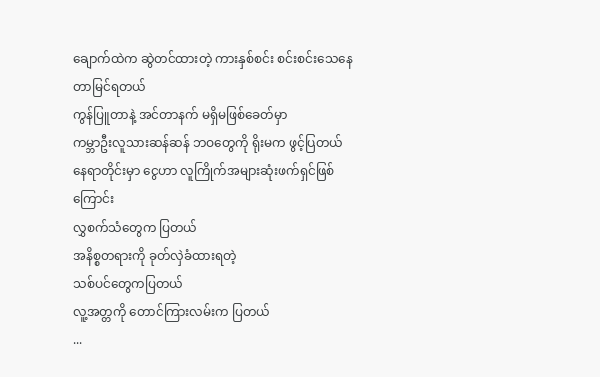ချောက်ထဲက ဆွဲတင်ထားတဲ့ ကားနှစ်စင်း စင်းစင်းသေနေတာမြင်ရတယ်
ကွန်ပြူတာနဲ့ အင်တာနက် မရှိမဖြစ်ခေတ်မှာ
ကမ္ဘာဦးလူသားဆန်ဆန် ဘဝတွေကို ရိုးမက ဖွင့်ပြတယ်
နေရာတိုင်းမှာ ငွေဟာ လူကြိုက်အများဆုံးဖက်ရှင်ဖြစ်ကြောင်း
လွှစက်သံတွေက ပြတယ်
အနိစ္စတရားကို ခုတ်လှဲခံထားရတဲ့
သစ်ပင်တွေကပြတယ်
လူ့အတ္တကို တောင်ကြားလမ်းက ပြတယ်
...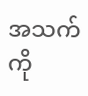အသက်ကို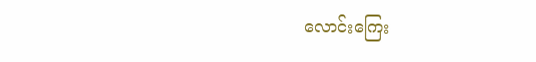လောင်းကြေး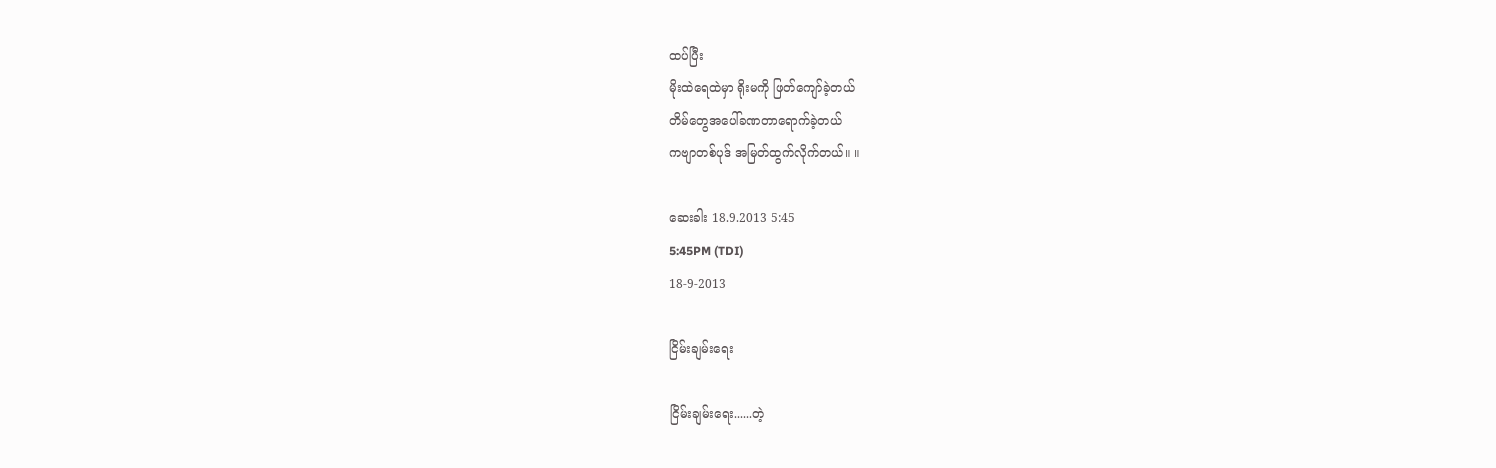ထပ်ပြီး
မိုးထဲရေထဲမှာ ရိုးမကို ဖြတ်ကျော်ခဲ့တယ်
တိမ်တွေအပေါ်ခဏတာရောက်ခဲ့တယ်
ကဗျာတစ်ပုဒ် အမြတ်ထွက်လိုက်တယ်။ ။

ဆေးခါး 18.9.2013 5:45
5:45PM (TDI)
18-9-2013

ငြိမ်းချမ်းရေး

ငြိမ်းချမ်းရေး......တဲ့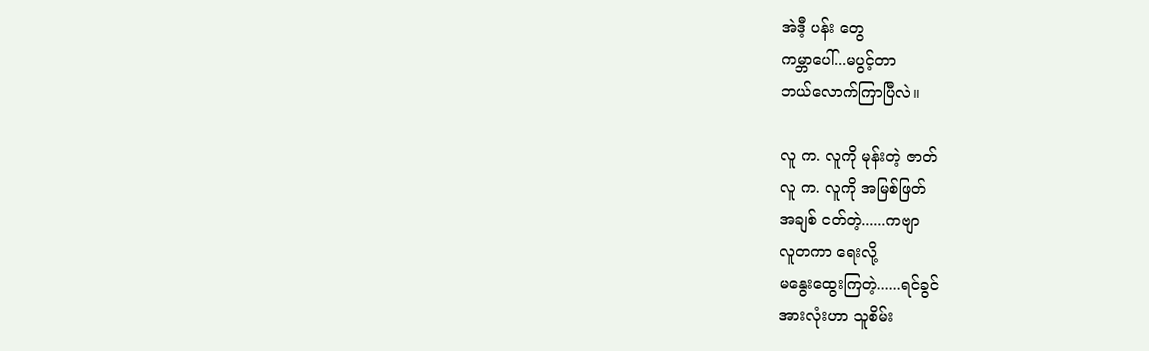အဲဒီ့ ပန်း တွေ
ကမ္ဘာပေါ်...မပွင့်တာ
ဘယ်လောက်ကြာပြီလဲ။

လူ က. လူကို မုန်းတဲ့ ဇာတ်
လူ က. လူကို အမြစ်ဖြတ်
အချစ် ငတ်တဲ့......ကဗျာ
လူတကာ ရေးလို့
မနွေးထွေးကြတဲ့......ရင်ခွင်
အားလုံးဟာ သူစိမ်း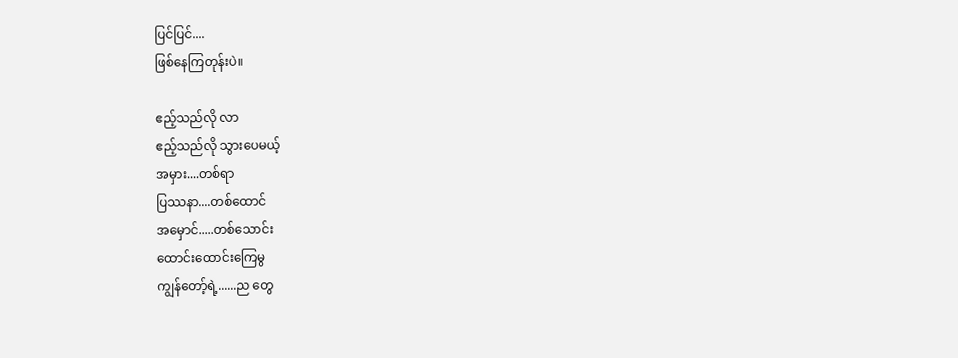ပြင်ပြင်....
ဖြစ်နေကြတုန်းပဲ။

ဧည့်သည်လို လာ
ဧည့်သည်လို သွားပေမယ့်
အမှား....တစ်ရာ
ပြဿနာ....တစ်ထောင်
အမှောင်.....တစ်သောင်း
ထောင်းထောင်းကြေမွ
ကျွန်တော့်ရဲ့......ည တွေ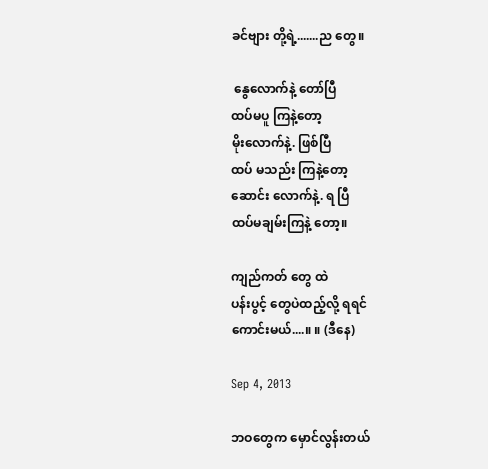ခင်ဗျား တို့ရဲ့.......ည တွေ။

 နွေလောက်နဲ့ တော်ပြီ
ထပ်မပူ ကြနဲ့တော့
မိုးလောက်နဲ့. ဖြစ်ပြီ
ထပ် မသည်း ကြနဲ့တော့
ဆောင်း လောက်နဲ့. ရ ပြီ
ထပ်မချမ်းကြနဲ့ တော့။

ကျည်ကတ် တွေ ထဲ
ပန်းပွင့် တွေပဲထည့်လို့ ရရင်
ကောင်းမယ်....။ ။ (ဒီနေ)

Sep 4, 2013

ဘဝတွေက မှောင်လွန်းတယ်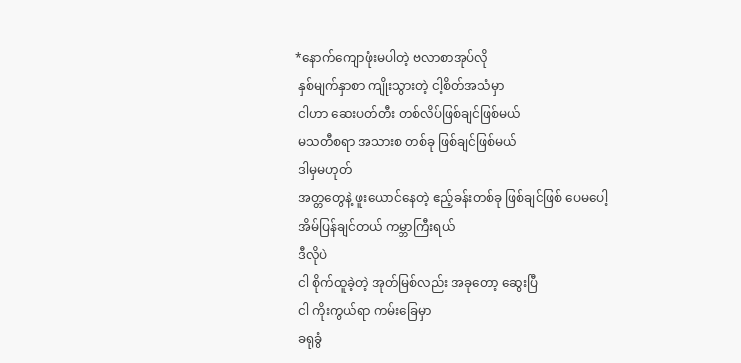*နောက်ကျောဖုံးမပါတဲ့ ဗလာစာအုပ်လို
 နှစ်မျက်နှာစာ ကျိုးသွားတဲ့ ငါ့စိတ်အသံမှာ
 ငါဟာ ဆေးပတ်တီး တစ်လိပ်ဖြစ်ချင်ဖြစ်မယ်
 မသတီစရာ အသားစ တစ်ခု ဖြစ်ချင်ဖြစ်မယ်
 ဒါမှမဟုတ်
 အတ္တတွေနဲ့ ဖူးယောင်နေတဲ့ ဧည့်ခန်းတစ်ခု ဖြစ်ချင်ဖြစ် ပေမပေါ့
 အိမ်ပြန်ချင်တယ် ကမ္ဘာကြီးရယ်
 ဒီလိုပဲ
 ငါ စိုက်ထူခဲ့တဲ့ အုတ်မြစ်လည်း အခုတော့ ဆွေးပြီ
 ငါ ကိုးကွယ်ရာ ကမ်းခြေမှာ
 ခရုခွံ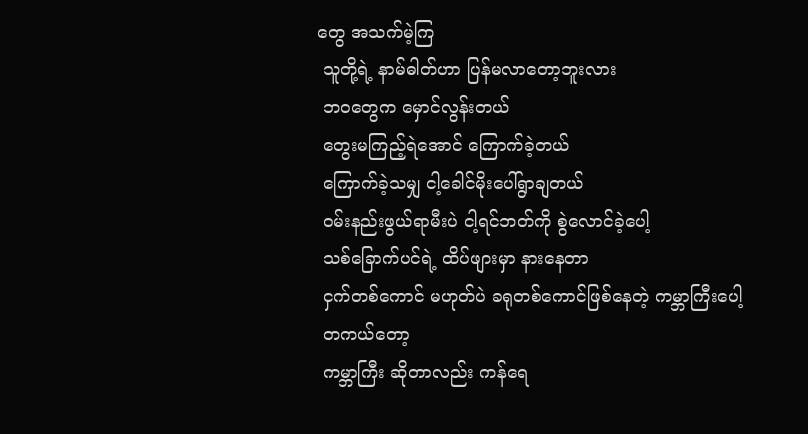တွေ အသက်မဲ့ကြ
 သူတို့ရဲ့ နာမ်ဓါတ်ဟာ ပြန်မလာတော့ဘူးလား
 ဘဝတွေက မှောင်လွန်းတယ်
 တွေးမကြည့်ရဲအောင် ကြောက်ခဲ့တယ်
 ကြောက်ခဲ့သမျှ ငါ့ခေါင်မိုးပေါ်ရွာချတယ်
 ဝမ်းနည်းဖွယ်ရာမီးပဲ ငါ့ရင်ဘတ်ကို စွဲလောင်ခဲ့ပေါ့
 သစ်ခြောက်ပင်ရဲ့ ထိပ်ဖျားမှာ နားနေတာ
 ငှက်တစ်ကောင် မဟုတ်ပဲ ခရုတစ်ကောင်ဖြစ်နေတဲ့ ကမ္ဘာကြီးပေါ့
 တကယ်တော့
 ကမ္ဘာကြီး ဆိုတာလည်း ကန်ရေ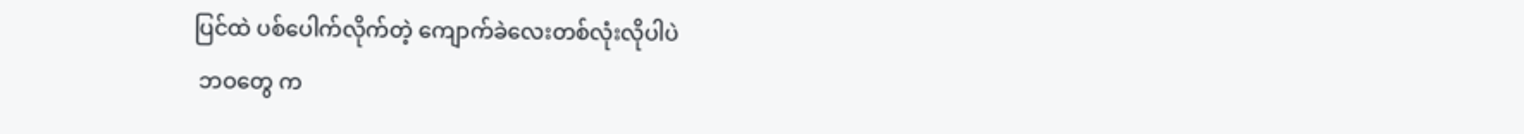ပြင်ထဲ ပစ်ပေါက်လိုက်တဲ့ ကျောက်ခဲလေးတစ်လုံးလိုပါပဲ
 ဘဝတွေ က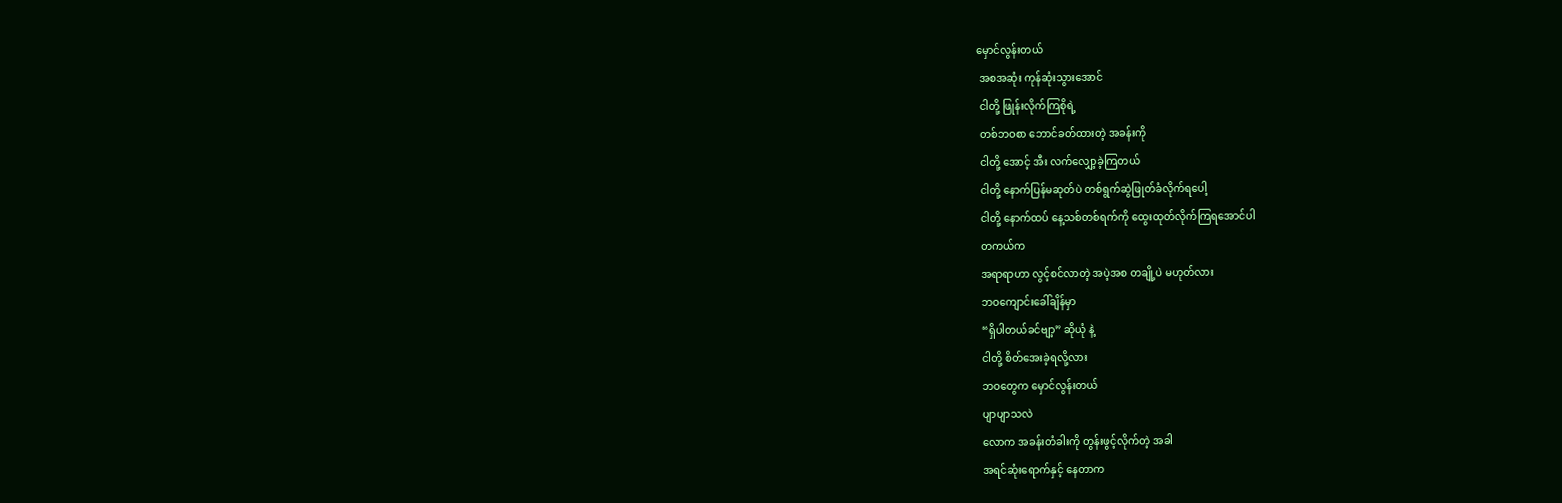မှောင်လွန်းတယ်
 အစအဆုံး ကုန်ဆုံးသွားအောင်
 ငါတို့ ဖြုန်းလိုက်ကြစိုရဲ့
 တစ်ဘဝစာ ဘောင်ခတ်ထားတဲ့ အခန်းကို
 ငါတို့ အောင့် အီး လက်လျှော့ခဲ့ကြတယ်
 ငါတို့ နောက်ပြန်မဆုတ်ပဲ တစ်ရွက်ဆွဲဖြုတ်ခံလိုက်ရပေါ့
 ငါတို့ နောက်ထပ် နေ့သစ်တစ်ရက်ကို ထွေးထုတ်လိုက်ကြရအောင်ပါ
 တကယ်က
 အရာရာဟာ လွင့်စင်လာတဲ့ အပဲ့အစ တချို့ပဲ မဟုတ်လား
 ဘဝကျောင်းခေါ်ချိန်မှာ
 “ရှိပါတယ်ခင်ဗျာ့” ဆိုယုံ နဲ့
 ငါတို့ စိတ်အေးခဲ့ရလို့လား
 ဘဝတွေက မှောင်လွန်းတယ်
 ပျာပျာသလဲ
 လောက အခန်းတံခါးကို တွန်းဖွင့်လိုက်တဲ့ အခါ
 အရင်ဆုံးရောက်နှင့် နေတာက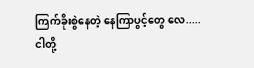ကြက်ခိုးစွဲနေတဲ့ နေကြာပွင့်တွေ လေ.....
ငါတို့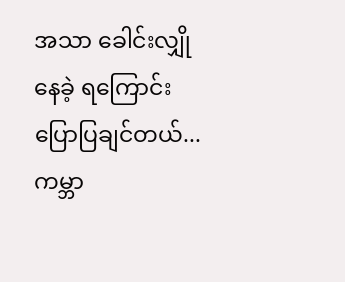အသာ ခေါင်းလျှို နေခဲ့ ရကြောင်း ပြောပြချင်တယ်...ကမ္ဘာ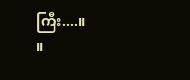ကြီး....။                 ။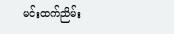မင်းထက်ညိမ်း